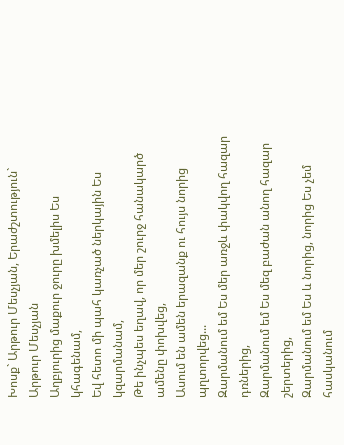Խոսք` Արթուր Մեսչյան, Երաժշտություն` Արթուր Մեսչյան
Աղբյուրից մաքուր ջուրը խմելիս Ես կհագենամ,
Եվ հետո մի պահ կառչած ներկային Ես կզարմանամ,
Թե ինչպես եղավ, որ մեր շուրջ հանակարծ ամենը փոխվեց,
Ասում են ամեն երազանք ու հույս նորից պղտորվեց...
Զարմանում եմ Ես մեր առջև փակվող հազար դռներից,
Զարմանում եմ Ես մեզ բաժան անող հազար շերտերից,
Զարմանում եմ Ես և նորից, նորից Ես չեմ հասկանում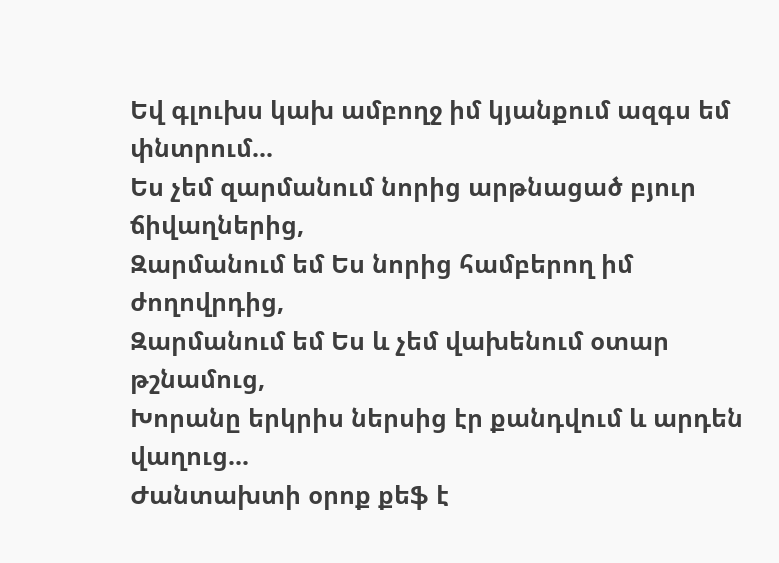Եվ գլուխս կախ ամբողջ իմ կյանքում ազգս եմ փնտրում...
Ես չեմ զարմանում նորից արթնացած բյուր ճիվաղներից,
Զարմանում եմ Ես նորից համբերող իմ ժողովրդից,
Զարմանում եմ Ես և չեմ վախենում օտար թշնամուց,
Խորանը երկրիս ներսից էր քանդվում և արդեն վաղուց...
Ժանտախտի օրոք քեֆ է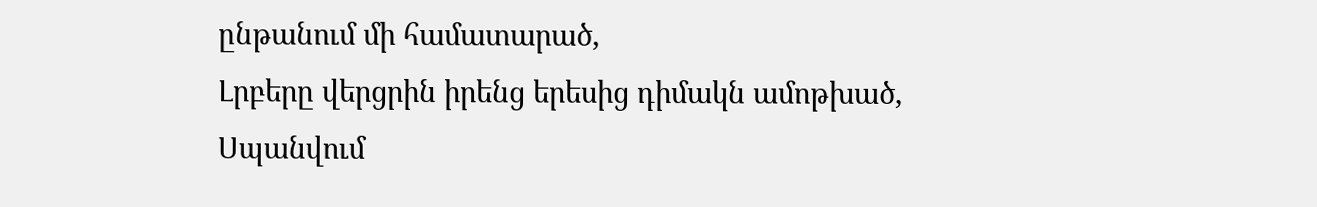ընթանում մի համատարած,
Լրբերը վերցրին իրենց երեսից դիմակն ամոթխած,
Սպանվում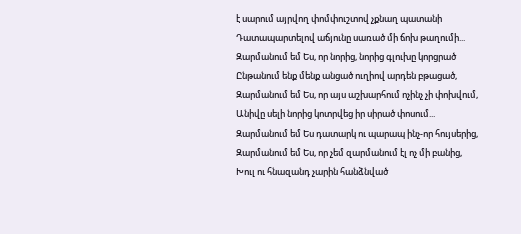է սարում այրվող փոմփուշտով չքնաղ պատանի
Դատապարտելով աճյունը սառած մի ճոխ թաղումի...
Զարմանում եմ Ես, որ նորից, նորից գլուխը կորցրած
Ընթանում ենք մենք անցած ուղիով արդեն բթացած,
Զարմանում եմ Ես, որ այս աշխարհում ոչինչ չի փոխվում,
Անիվը սելի նորից կոտրվեց իր սիրած փոսում...
Զարմանում եմ Ես դատարկ ու պարապ ինչ-որ հույսերից,
Զարմանում եմ Ես, որ չեմ զարմանում էլ ոչ մի բանից,
Խուլ ու հնազանդ չարին հանձնված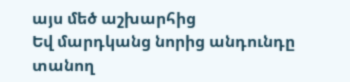այս մեծ աշխարհից
Եվ մարդկանց նորից անդունդը տանող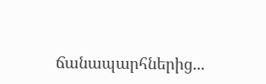ճանապարհներից...